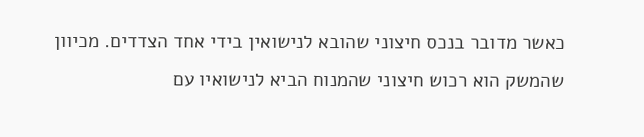כאשר מדובר בנכס חיצוני שהובא לנישואין בידי אחד הצדדים. מכיוון שהמשק הוא רכוש חיצוני שהמנוח הביא לנישואיו עם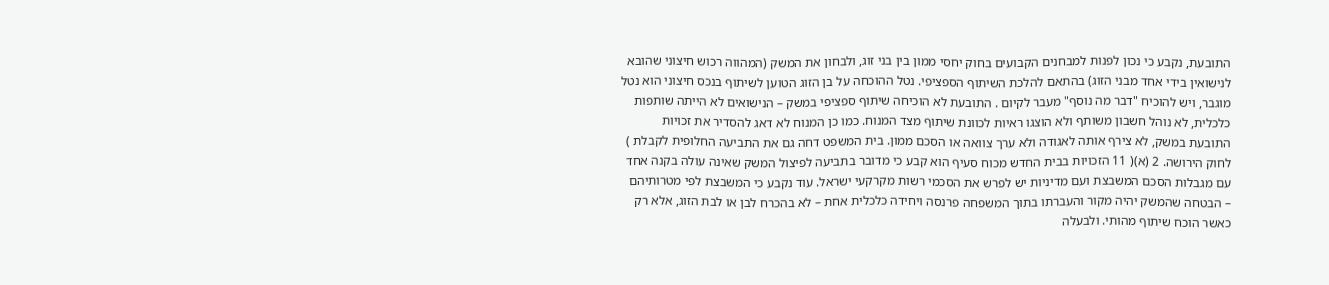התובעת, נקבע כי נכון לפנות למבחנים הקבועים בחוק יחסי ממון בין בני זוג, ולבחון את המשק (המהווה רכוש חיצוני שהובא לנישואין בידי אחד מבני הזוג) בהתאם להלכת השיתוף הספציפי. נטל ההוכחה על בן הזוג הטוען לשיתוף בנכס חיצוני הוא נטל מוגבר, ויש להוכיח "דבר מה נוסף" מעבר לקיום . התובעת לא הוכיחה שיתוף ספציפי במשק – הנישואים לא הייתה שותפות כלכלית, לא נוהל חשבון משותף ולא הוצגו ראיות לכוונת שיתוף מצד המנוח. כמו כן המנוח לא דאג להסדיר את זכויות התובעת במשק, לא צירף אותה לאגודה ולא ערך צוואה או הסכם ממון. בית המשפט דחה גם את התביעה החלופית לקבלת ) לחוק הירושה. 2 (א)( 11 הזכויות בבית החדש מכוח סעיף הוא קבע כי מדובר בתביעה לפיצול המשק שאינה עולה בקנה אחד עם מגבלות הסכם המשבצת ועם מדיניות יש לפרש את הסכמי רשות מקרקעי ישראל. עוד נקבע כי המשבצת לפי מטרותיהם – הבטחה שהמשק יהיה מקור והעברתו בתוך המשפחה פרנסה ויחידה כלכלית אחת – לא בהכרח לבן או לבת הזוג, אלא רק כאשר הוכח שיתוף מהותי. ולבעלה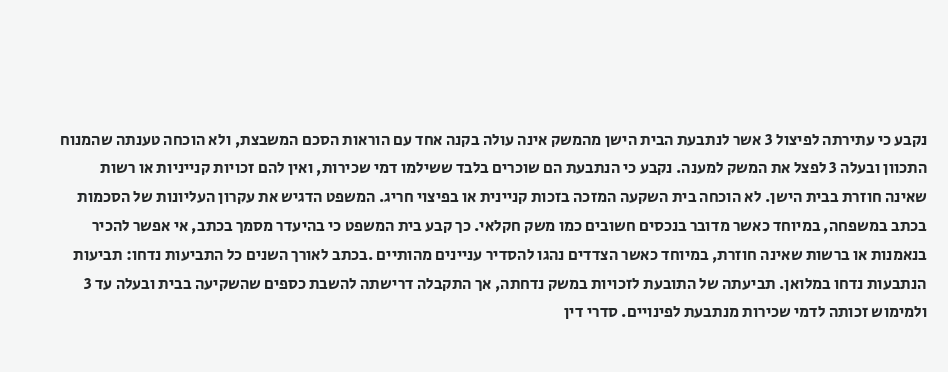נקבע כי עתירתה לפיצול 3 אשר לנתבעת הבית הישן מהמשק אינה עולה בקנה אחד עם הוראות הסכם המשבצת, ולא הוכחה טענתה שהמנוח התכוון ובעלה 3 לפצל את המשק למענה. נקבע כי הנתבעת הם שוכרים בלבד ששילמו דמי שכירות, ואין להם זכויות קנייניות או רשות שאינה חוזרת בבית הישן. לא הוכחה בית השקעה המזכה בזכות קניינית או בפיצוי חריג. המשפט הדגיש את עקרון העליונות של הסכמות בכתב במשפחה, במיוחד כאשר מדובר בנכסים חשובים כמו משק חקלאי. כך קבע בית המשפט כי בהיעדר מסמך בכתב, אי אפשר להכיר בנאמנות או ברשות שאינה חוזרת, במיוחד כאשר הצדדים נהגו להסדיר עניינים מהותיים .בכתב לאורך השנים כל התביעות נדחו: תביעות הנתבעות נדחו במלואן. תביעתה של התובעת לזכויות במשק נדחתה, אך התקבלה דרישתה להשבת כספים שהשקיעה בבית ובעלה עד 3 ולמימוש זכותה לדמי שכירות מנתבעת לפינויים. סדרי דין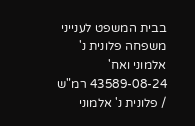בבית המשפט לענייני משפחה פלונית נ' אלמוני ואח' 43589-08-24 רמ"ש / פלונית נ' אלמוני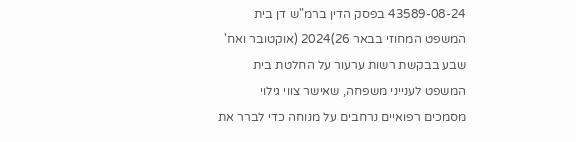43589-08-24 בפסק הדין ברמ"ש דן בית המשפט המחוזי בבאר 26)2024 (אוקטובר ואח' שבע בבקשת רשות ערעור על החלטת בית המשפט לענייני משפחה, שאישר צווי גילוי מסמכים רפואיים נרחבים על מנוחה כדי לברר את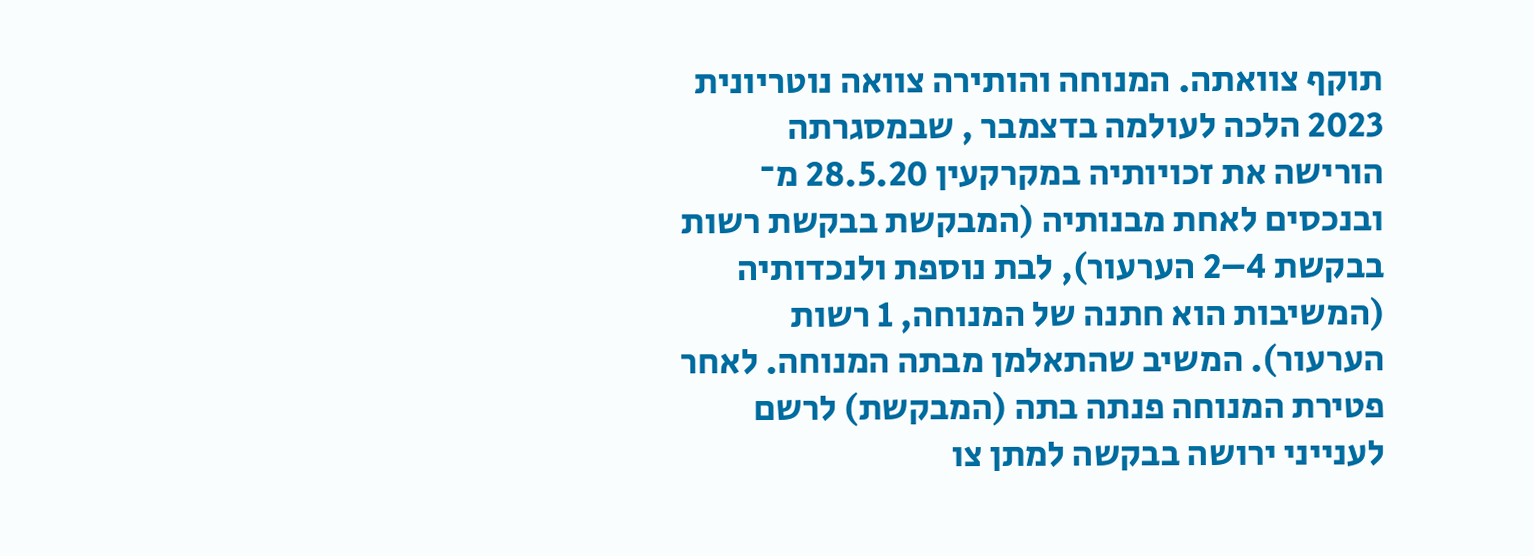תוקף צוואתה. המנוחה והותירה צוואה נוטריונית 2023 הלכה לעולמה בדצמבר , שבמסגרתה הורישה את זכויותיה במקרקעין 28.5.20 מ־ ובנכסים לאחת מבנותיה (המבקשת בבקשת רשות בבקשת 4–2 הערעור), לבת נוספת ולנכדותיה (המשיבות הוא חתנה של המנוחה, 1 רשות הערעור). המשיב שהתאלמן מבתה המנוחה. לאחר פטירת המנוחה פנתה בתה (המבקשת) לרשם לענייני ירושה בבקשה למתן צו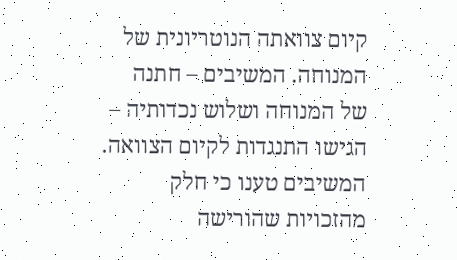קיום צוואתה הנוטריונית של המנוחה. המשיבים – חתנה של המנוחה ושלוש נכדותיה – הגישו התנגדות לקיום הצוואה. המשיבים טענו כי חלק מהזכויות שהורישה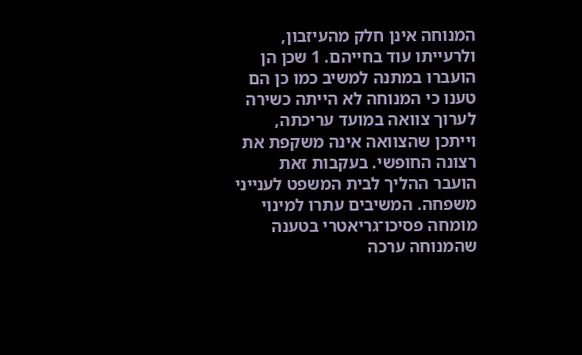המנוחה אינן חלק מהעיזבון, ולרעייתו עוד בחייהם. 1 שכן הן הועברו במתנה למשיב כמו כן הם טענו כי המנוחה לא הייתה כשירה לערוך צוואה במועד עריכתה, וייתכן שהצוואה אינה משקפת את רצונה החופשי. בעקבות זאת הועבר ההליך לבית המשפט לענייני משפחה. המשיבים עתרו למינוי מומחה פסיכו־גריאטרי בטענה שהמנוחה ערכה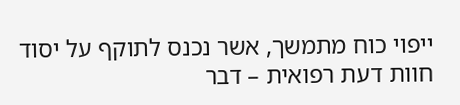ייפוי כוח מתמשך, אשר נכנס לתוקף על יסוד חוות דעת רפואית – דבר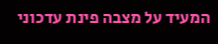המעיד על מצבה פינת עדכוני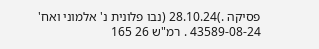פסיקה .)28.10.24 (נבו פלונית נ' אלמוני ואח' 43589-08-24 . רמ"ש 26 165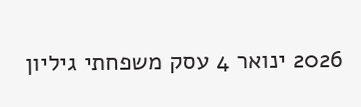2026 ינואר 4 עסק משפחתי גיליון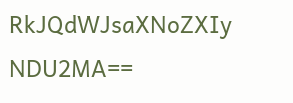RkJQdWJsaXNoZXIy NDU2MA==